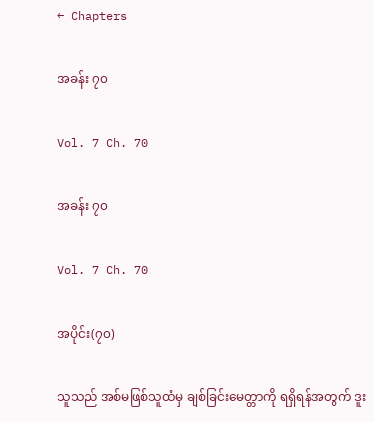← Chapters

အခန်း ၇၀

Vol. 7 Ch. 70

အခန်း ၇၀

Vol. 7 Ch. 70

အပိုင်း(၇၀)

သူသည် အစ်မဖြစ်သူထံမှ ချစ်ခြင်းမေတ္တာကို ရရှိရန်အတွက် ဒူး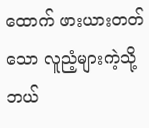ထောက် ဖားယားတတ်သော လူညံ့များကဲ့သို့ ဘယ်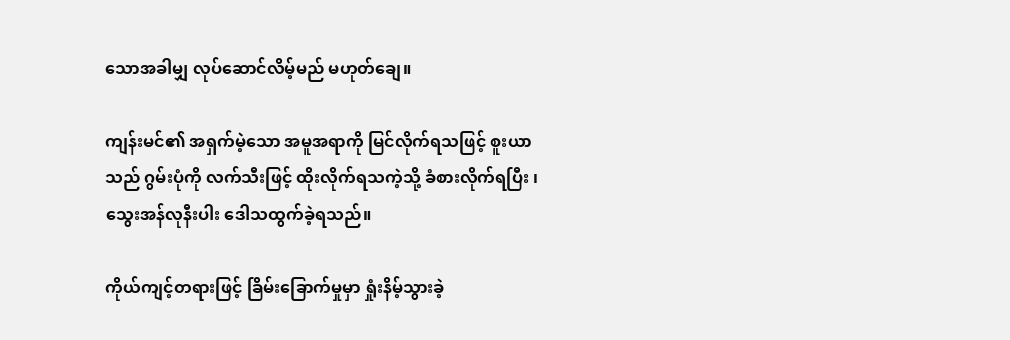သောအခါမျှ လုပ်ဆောင်လိမ့်မည် မဟုတ်ချေ။

ကျန်းမင်၏ အရှက်မဲ့သော အမူအရာကို မြင်လိုက်ရသဖြင့် စူးယာသည် ဂွမ်းပုံကို လက်သီးဖြင့် ထိုးလိုက်ရသကဲ့သို့ ခံစားလိုက်ရပြီး ၊ သွေးအန်လုနီးပါး ဒေါသထွက်ခဲ့ရသည်။

ကိုယ်ကျင့်တရားဖြင့် ခြိမ်းခြောက်မှုမှာ ရှုံးနိမ့်သွားခဲ့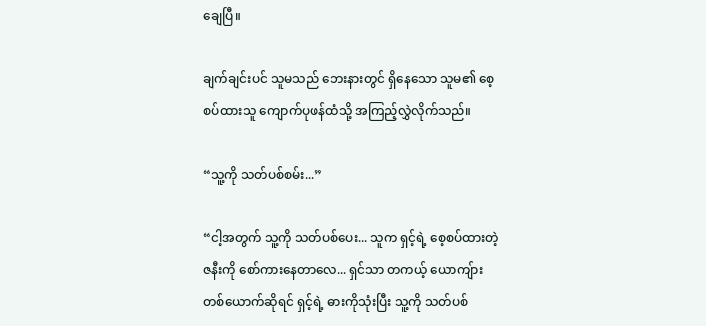ချေပြီ။

ချက်ချင်းပင် သူမသည် ဘေးနားတွင် ရှိနေသော သူမ၏ စေ့စပ်ထားသူ ကျောက်ပုဖန်ထံသို့ အကြည့်လွှဲလိုက်သည်။

“သူ့ကို သတ်ပစ်စမ်း...”

“ငါ့အတွက် သူ့ကို သတ်ပစ်ပေး... သူက ရှင့်ရဲ့ စေ့စပ်ထားတဲ့ ဇနီးကို စော်ကားနေတာလေ... ရှင်သာ တကယ့် ယောကျ်ားတစ်ယောက်ဆိုရင် ရှင့်ရဲ့ ဓားကိုသုံးပြီး သူ့ကို သတ်ပစ်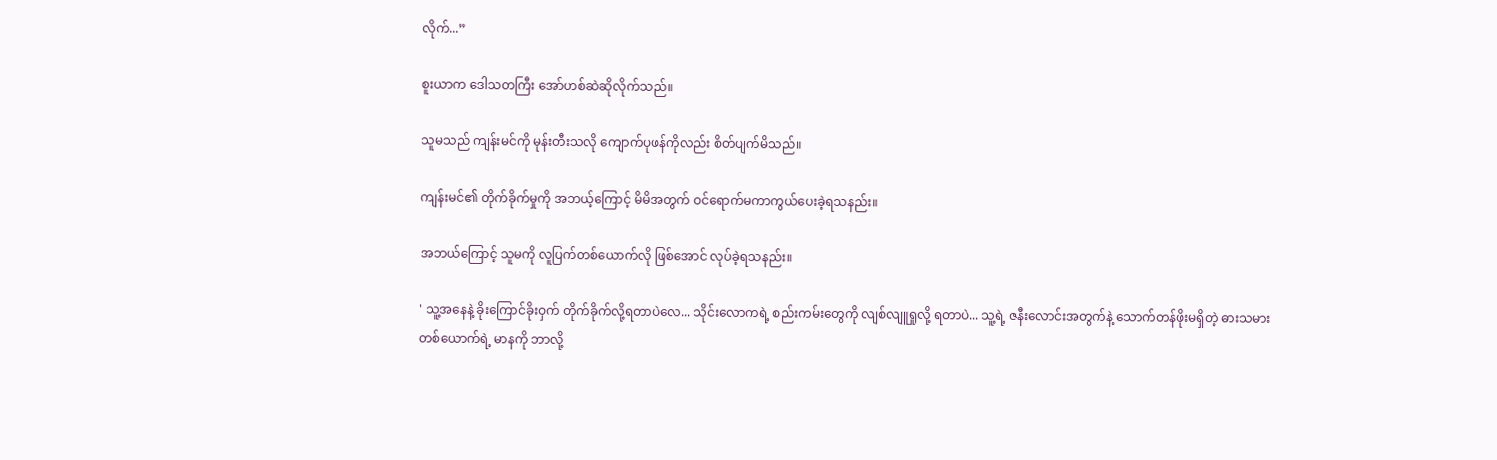လိုက်...”

စူးယာက ဒေါသတကြီး အော်ဟစ်ဆဲဆိုလိုက်သည်။

သူမသည် ကျန်းမင်ကို မုန်းတီးသလို ကျောက်ပုဖန်ကိုလည်း စိတ်ပျက်မိသည်။

ကျန်းမင်၏ တိုက်ခိုက်မှုကို အဘယ့်ကြောင့် မိမိအတွက် ဝင်ရောက်မကာကွယ်ပေးခဲ့ရသနည်း။

အဘယ်ကြောင့် သူမကို လူပြက်တစ်ယောက်လို ဖြစ်အောင် လုပ်ခဲ့ရသနည်း။

' သူ့အနေနဲ့ ခိုးကြောင်ခိုးဝှက် တိုက်ခိုက်လို့ရတာပဲလေ... သိုင်းလောကရဲ့ စည်းကမ်းတွေကို လျစ်လျူရှုလို့ ရတာပဲ... သူ့ရဲ့ ဇနီးလောင်းအတွက်နဲ့ သောက်တန်ဖိုးမရှိတဲ့ ဓားသမား တစ်ယောက်ရဲ့ မာနကို ဘာလို့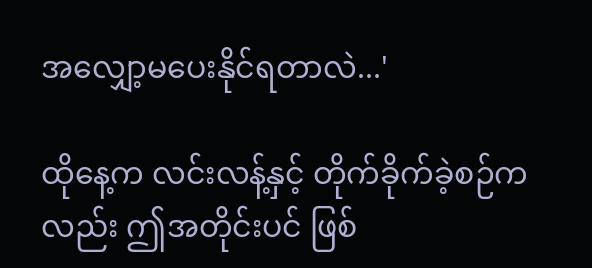အလျှော့မပေးနိုင်ရတာလဲ...'

ထိုနေ့က လင်းလန့်နှင့် တိုက်ခိုက်ခဲ့စဉ်ကလည်း ဤအတိုင်းပင် ဖြစ်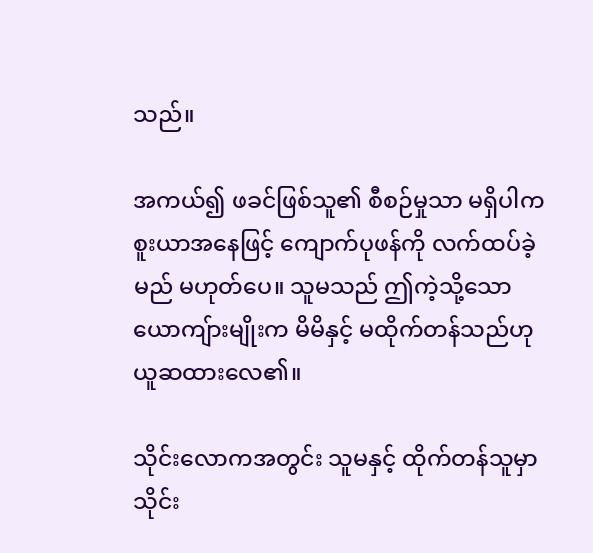သည်။

အကယ်၍ ဖခင်ဖြစ်သူ၏ စီစဉ်မှုသာ မရှိပါက စူးယာအနေဖြင့် ကျောက်ပုဖန်ကို လက်ထပ်ခဲ့မည် မဟုတ်ပေ။ သူမသည် ဤကဲ့သို့သော ယောကျ်ားမျိုးက မိမိနှင့် မထိုက်တန်သည်ဟု ယူဆထားလေ၏။

သိုင်းလောကအတွင်း သူမနှင့် ထိုက်တန်သူမှာ သိုင်း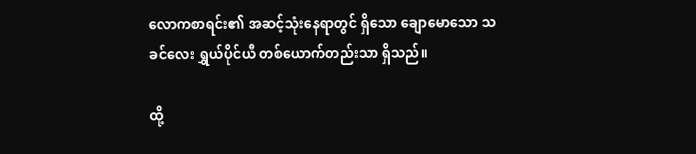လောကစာရင်း၏ အဆင့်သုံးနေရာတွင် ရှိသော ချောမောသော သခင်လေး ရွှယ်ပိုင်ယီ တစ်ယောက်တည်းသာ ရှိသည်။

ထို့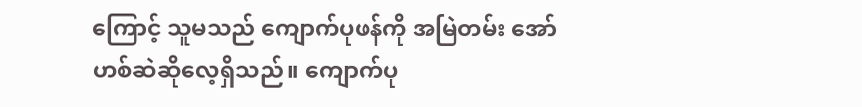ကြောင့် သူမသည် ကျောက်ပုဖန်ကို အမြဲတမ်း အော်ဟစ်ဆဲဆိုလေ့ရှိသည်။ ကျောက်ပု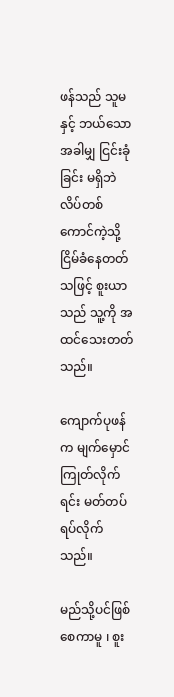ဖန်သည် သူမနှင့် ဘယ်သောအခါမျှ ငြင်းခုံခြင်း မရှိဘဲ လိပ်တစ်ကောင်ကဲ့သို့ ငြိမ်ခံနေတတ်သဖြင့် စူးယာသည် သူ့ကို အထင်သေးတတ်သည်။

ကျောက်ပုဖန်က မျက်မှောင်ကြုတ်လိုက်ရင်း မတ်တပ်ရပ်လိုက်သည်။

မည်သို့ပင်ဖြစ်စေကာမူ ၊ စူး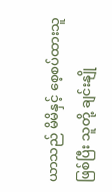ယာသည် မိမိနှင့် စေ့စပ်ထားသူ ဖြစ်ပြီး သူတို့ ချင်းနျို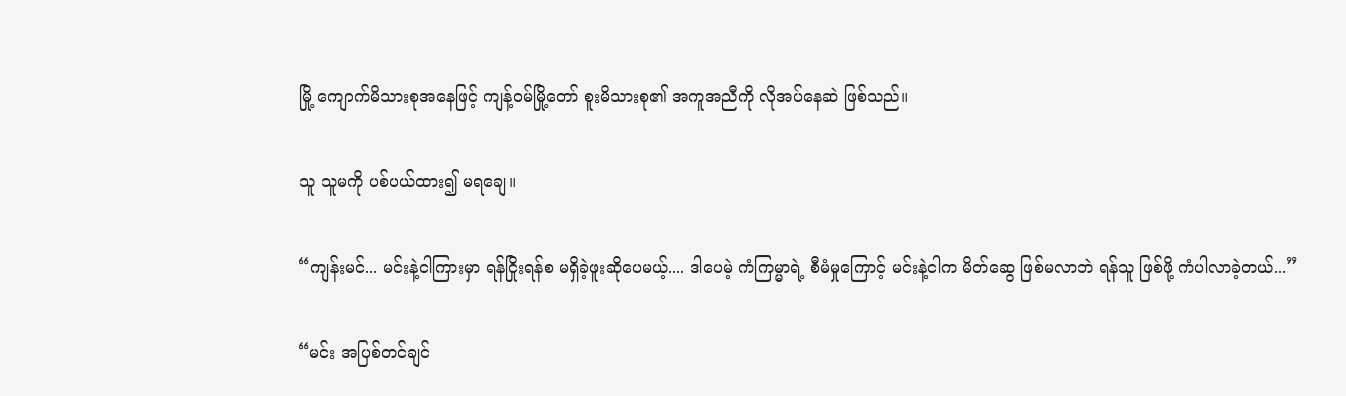မြို့ ကျောက်မိသားစုအနေဖြင့် ကျန့်ဝမ်မြို့တော် စူးမိသားစု၏ အကူအညီကို လိုအပ်နေဆဲ ဖြစ်သည်။

သူ သူမကို ပစ်ပယ်ထား၍ မရချေ။

“ကျန်းမင်... မင်းနဲ့ငါကြားမှာ ရန်ငြိုးရန်စ မရှိခဲ့ဖူးဆိုပေမယ့်.... ဒါပေမဲ့ ကံကြမ္မာရဲ့ စီမံမှုကြောင့် မင်းနဲ့ငါက မိတ်ဆွေ ဖြစ်မလာဘဲ ရန်သူ ဖြစ်ဖို့ ကံပါလာခဲ့တယ်...”

“မင်း အပြစ်တင်ချင်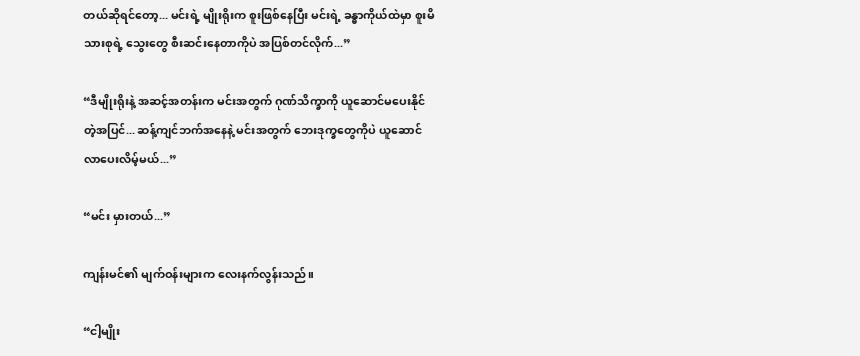တယ်ဆိုရင်တော့... မင်းရဲ့ မျိုးရိုးက စူးဖြစ်နေပြီး မင်းရဲ့ ခန္ဓာကိုယ်ထဲမှာ စူးမိသားစုရဲ့ သွေးတွေ စီးဆင်းနေတာကိုပဲ အပြစ်တင်လိုက်...”

“ဒီမျိုးရိုးနဲ့ အဆင့်အတန်းက မင်းအတွက် ဂုဏ်သိက္ခာကို ယူဆောင်မပေးနိုင်တဲ့အပြင်... ဆန့်ကျင်ဘက်အနေနဲ့ မင်းအတွက် ဘေးဒုက္ခတွေကိုပဲ ယူဆောင်လာပေးလိမ့်မယ်...”

“မင်း မှားတယ်...”

ကျန်းမင်၏ မျက်ဝန်းများက လေးနက်လွန်းသည်။

“ငါ့မျိုး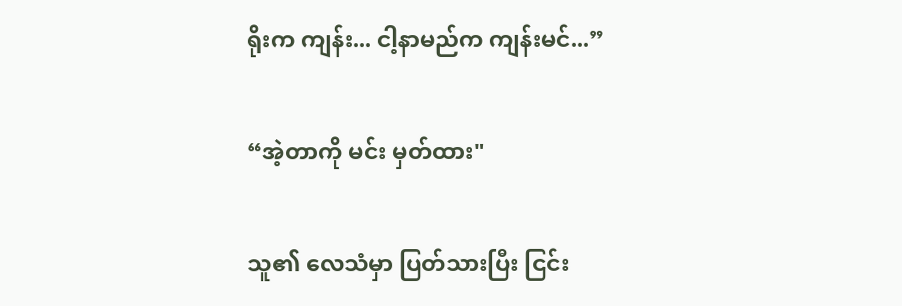ရိုးက ကျန်း... ငါ့နာမည်က ကျန်းမင်...”

“အဲ့တာကို မင်း မှတ်ထား"

သူ၏ လေသံမှာ ပြတ်သားပြီး ငြင်း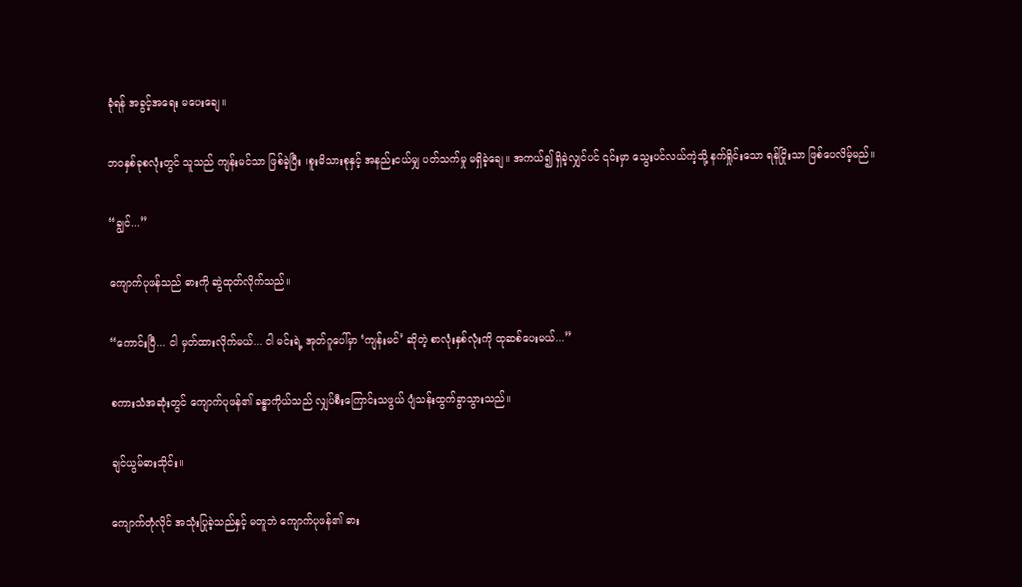ခုံရန် အခွင့်အရေး မပေးချေ။

ဘဝနှစ်ခုစလုံးတွင် သူသည် ကျန်းမင်သာ ဖြစ်ခဲ့ပြီး ၊စူးမိသားစုနှင့် အနည်းငယ်မျှ ပတ်သက်မှု မရှိခဲ့ချေ။ အကယ်၍ ရှိခဲ့လျှင်ပင် ၎င်းမှာ သွေးပင်လယ်ကဲ့သို့ နက်ရှိုင်းသော ရန်ငြိုးသာ ဖြစ်ပေလိမ့်မည်။

“ချွင်...”

ကျောက်ပုဖန်သည် ဓားကို ဆွဲထုတ်လိုက်သည်။

“ကောင်းပြီ... ငါ မှတ်ထားလိုက်မယ်... ငါ မင်းရဲ့ အုတ်ဂူပေါ်မှာ ‘ကျန်းမင်’ ဆိုတဲ့ စာလုံးနှစ်လုံးကို ထုဆစ်ပေးမယ်...”

စကားသံအဆုံးတွင် ကျောက်ပုဖန်၏ ခန္ဓာကိုယ်သည် လျှပ်စီးကြောင်းသဖွယ် ပျံသန်းထွက်ခွာသွားသည်။

ချင်ယွမ်ဓားသိုင်း။

ကျောက်တုံလိုင် အသုံးပြုခဲ့သည်နှင့် မတူဘဲ ကျောက်ပုဖန်၏ ဓား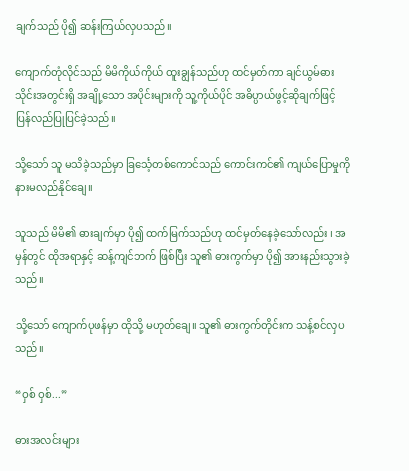ချက်သည် ပို၍ ဆန်းကြယ်လှပသည်။

ကျောက်တုံလိုင်သည် မိမိကိုယ်ကိုယ် ထူးချွန်သည်ဟု ထင်မှတ်ကာ ချင်ယွမ်ဓားသိုင်းအတွင်းရှိ အချို့သော အပိုင်းများကို သူ့ကိုယ်ပိုင် အဓိပ္ပာယ်ဖွင့်ဆိုချက်ဖြင့် ပြန်လည်ပြုပြင်ခဲ့သည်။

သို့သော် သူ မသိခဲ့သည်မှာ ခြင်္သေ့တစ်ကောင်သည် ကောင်းကင်၏ ကျယ်ပြောမှုကို နားမလည်နိုင်ချေ။

သူသည် မိမိ၏ ဓားချက်မှာ ပို၍ ထက်မြက်သည်ဟု ထင်မှတ်နေခဲ့သော်လည်း ၊ အမှန်တွင် ထိုအရာနှင့် ဆန့်ကျင်ဘက် ဖြစ်ပြီး သူ၏ ဓားကွက်မှာ ပို၍ အားနည်းသွားခဲ့သည်။

သို့သော် ကျောက်ပုဖန်မှာ ထိုသို့ မဟုတ်ချေ။ သူ၏ ဓားကွက်တိုင်းက သန့်စင်လှပသည်။

“ဝှစ် ဝှစ်...”

ဓားအလင်းများ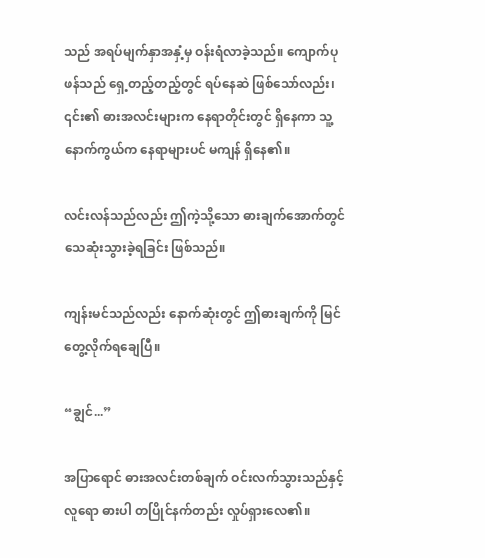သည် အရပ်မျက်နှာအနှံ့မှ ဝန်းရံလာခဲ့သည်။ ကျောက်ပုဖန်သည် ရှေ့တည့်တည့်တွင် ရပ်နေဆဲ ဖြစ်သော်လည်း၊ ၎င်း၏ ဓားအလင်းများက နေရာတိုင်းတွင် ရှိနေကာ သူ့နောက်ကွယ်က နေရာများပင် မကျန် ရှိနေ၏။

လင်းလန်သည်လည်း ဤကဲ့သို့သော ဓားချက်အောက်တွင် သေဆုံးသွားခဲ့ရခြင်း ဖြစ်သည်။

ကျန်းမင်သည်လည်း နောက်ဆုံးတွင် ဤဓားချက်ကို မြင်တွေ့လိုက်ရချေပြီ။

“ချွင်...”

အပြာရောင် ဓားအလင်းတစ်ချက် ဝင်းလက်သွားသည်နှင့် လူရော ဓားပါ တပြိုင်နက်တည်း လှုပ်ရှားလေ၏။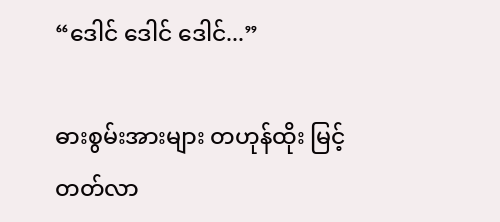“ဒေါင် ဒေါင် ဒေါင်...”

ဓားစွမ်းအားများ တဟုန်ထိုး မြင့်တတ်လာ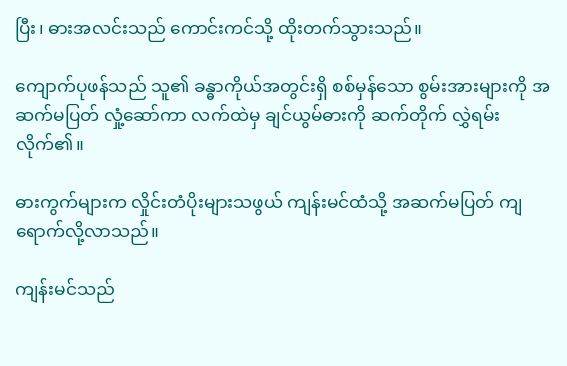ပြီး၊ ဓားအလင်းသည် ကောင်းကင်သို့ ထိုးတက်သွားသည်။

ကျောက်ပုဖန်သည် သူ၏ ခန္ဓာကိုယ်အတွင်းရှိ စစ်မှန်သော စွမ်းအားများကို အဆက်မပြတ် လှုံ့ဆော်ကာ လက်ထဲမှ ချင်ယွမ်ဓားကို ဆက်တိုက် လွှဲရမ်းလိုက်၏။

ဓားကွက်များက လှိုင်းတံပိုးများသဖွယ် ကျန်းမင်ထံသို့ အဆက်မပြတ် ကျရောက်လို့လာသည်။

ကျန်းမင်သည်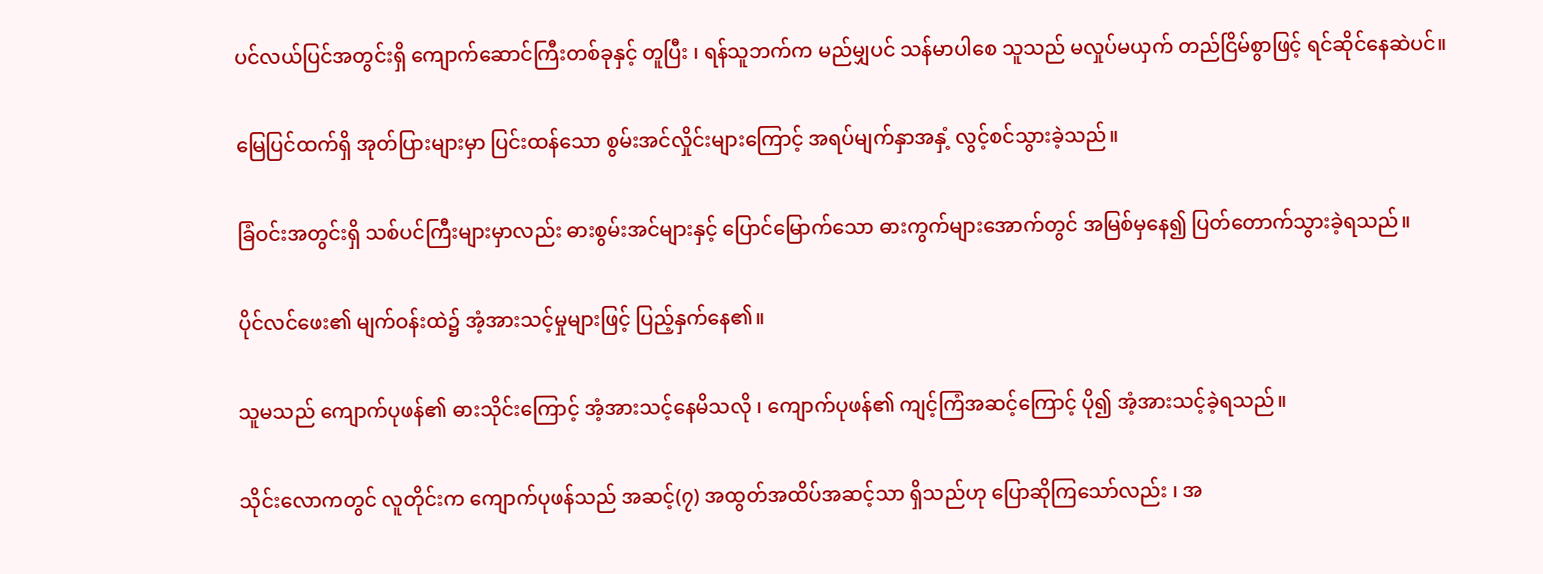ပင်လယ်ပြင်အတွင်းရှိ ကျောက်ဆောင်ကြီးတစ်ခုနှင့် တူပြီး ၊ ရန်သူဘက်က မည်မျှပင် သန်မာပါစေ သူသည် မလှုပ်မယှက် တည်ငြိမ်စွာဖြင့် ရင်ဆိုင်နေဆဲပင်။

မြေပြင်ထက်ရှိ အုတ်ပြားများမှာ ပြင်းထန်သော စွမ်းအင်လှိုင်းများကြောင့် အရပ်မျက်နှာအနှံ့ လွင့်စင်သွားခဲ့သည်။

ခြံဝင်းအတွင်းရှိ သစ်ပင်ကြီးများမှာလည်း ဓားစွမ်းအင်များနှင့် ပြောင်မြောက်သော ဓားကွက်များအောက်တွင် အမြစ်မှနေ၍ ပြတ်တောက်သွားခဲ့ရသည်။

ပိုင်လင်ဖေး၏ မျက်ဝန်းထဲ၌ အံ့အားသင့်မှုများဖြင့် ပြည့်နှက်နေ၏။

သူမသည် ကျောက်ပုဖန်၏ ဓားသိုင်းကြောင့် အံ့အားသင့်နေမိသလို ၊ ကျောက်ပုဖန်၏ ကျင့်ကြံအဆင့်ကြောင့် ပို၍ အံ့အားသင့်ခဲ့ရသည်။

သိုင်းလောကတွင် လူတိုင်းက ကျောက်ပုဖန်သည် အဆင့်(၇) အထွတ်အထိပ်အဆင့်သာ ရှိသည်ဟု ပြောဆိုကြသော်လည်း ၊ အ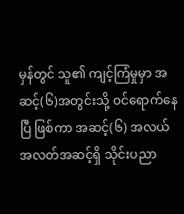မှန်တွင် သူ၏ ကျင့်ကြံမှုမှာ အဆင့်(၆)အတွင်းသို့ ဝင်ရောက်နေပြီ ဖြစ်ကာ အဆင့်(၆) အလယ်အလတ်အဆင့်ရှိ သိုင်းပညာ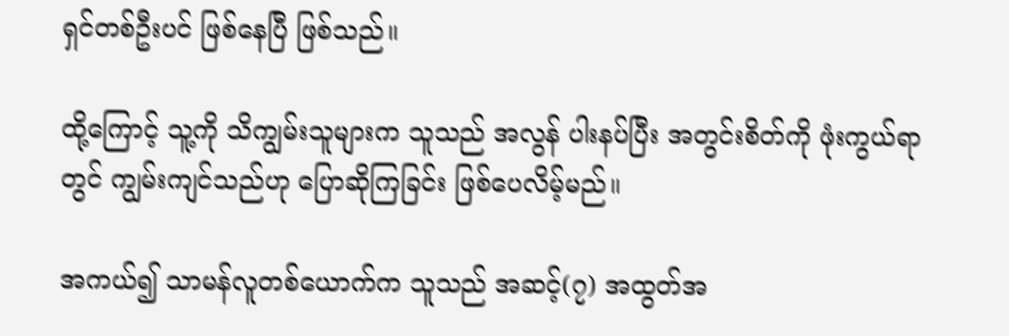ရှင်တစ်ဦးပင် ဖြစ်နေပြီ ဖြစ်သည်။

ထို့ကြောင့် သူ့ကို သိကျွမ်းသူများက သူသည် အလွန် ပါးနပ်ပြီး အတွင်းစိတ်ကို ဖုံးကွယ်ရာတွင် ကျွမ်းကျင်သည်ဟု ပြောဆိုကြခြင်း ဖြစ်ပေလိမ့်မည်။

အကယ်၍ သာမန်လူတစ်ယောက်က သူသည် အဆင့်(၇) အထွတ်အ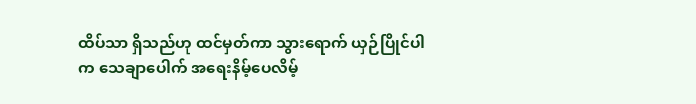ထိပ်သာ ရှိသည်ဟု ထင်မှတ်ကာ သွားရောက် ယှဉ်ပြိုင်ပါက သေချာပေါက် အရေးနိမ့်ပေလိမ့်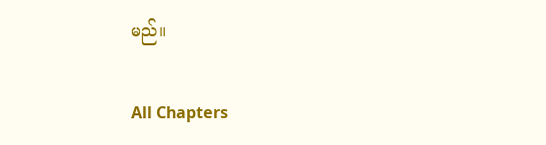မည်။

All Chapters